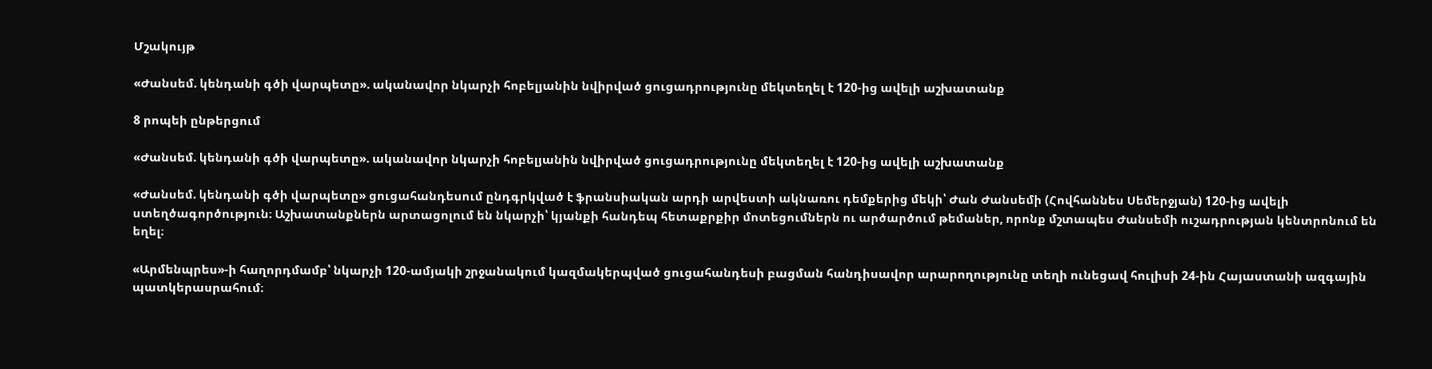Մշակույթ

«Ժանսեմ. կենդանի գծի վարպետը». ականավոր նկարչի հոբելյանին նվիրված ցուցադրությունը մեկտեղել է 120-ից ավելի աշխատանք

8 րոպեի ընթերցում

«Ժանսեմ. կենդանի գծի վարպետը». ականավոր նկարչի հոբելյանին նվիրված ցուցադրությունը մեկտեղել է 120-ից ավելի աշխատանք

«Ժանսեմ. կենդանի գծի վարպետը» ցուցահանդեսում ընդգրկված է ֆրանսիական արդի արվեստի ակնառու դեմքերից մեկի՝ Ժան Ժանսեմի (Հովհաննես Սեմերջյան) 120-ից ավելի ստեղծագործություն։ Աշխատանքներն արտացոլում են նկարչի՝ կյանքի հանդեպ հետաքրքիր մոտեցումներն ու արծարծում թեմաներ, որոնք մշտապես Ժանսեմի ուշադրության կենտրոնում են եղել։

«Արմենպրես»-ի հաղորդմամբ՝ նկարչի 120-ամյակի շրջանակում կազմակերպված ցուցահանդեսի բացման հանդիսավոր արարողությունը տեղի ունեցավ հուլիսի 24-ին Հայաստանի ազգային պատկերասրահում։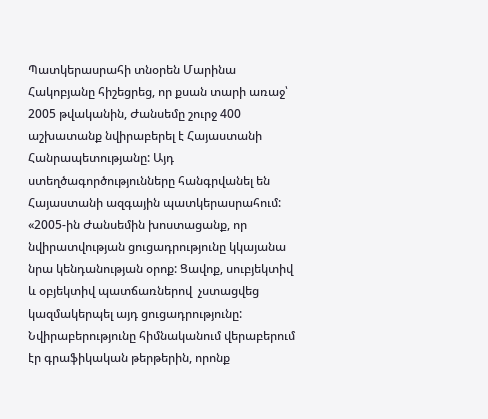Պատկերասրահի տնօրեն Մարինա Հակոբյանը հիշեցրեց, որ քսան տարի առաջ՝ 2005 թվականին, Ժանսեմը շուրջ 400 աշխատանք նվիրաբերել է Հայաստանի Հանրապետությանը: Այդ ստեղծագործությունները հանգրվանել են Հայաստանի ազգային պատկերասրահում: «2005-ին Ժանսեմին խոստացանք, որ նվիրատվության ցուցադրությունը կկայանա նրա կենդանության օրոք: Ցավոք, սուբյեկտիվ և օբյեկտիվ պատճառներով  չստացվեց կազմակերպել այդ ցուցադրությունը: Նվիրաբերությունը հիմնականում վերաբերում էր գրաֆիկական թերթերին, որոնք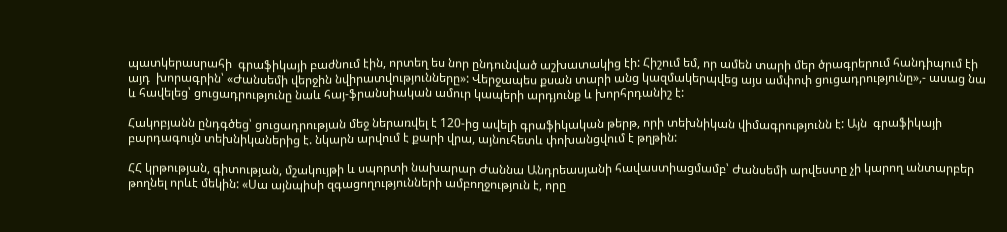պատկերասրահի  գրաֆիկայի բաժնում էին, որտեղ ես նոր ընդունված աշխատակից էի: Հիշում եմ, որ ամեն տարի մեր ծրագրերում հանդիպում էի այդ  խորագրին՝ «Ժանսեմի վերջին նվիրատվությունները»: Վերջապես քսան տարի անց կազմակերպվեց այս ամփոփ ցուցադրությունը»,- ասաց նա և հավելեց՝ ցուցադրությունը նաև հայ-ֆրանսիական ամուր կապերի արդյունք և խորհրդանիշ է:

Հակոբյանն ընդգծեց՝ ցուցադրության մեջ ներառվել է 120-ից ավելի գրաֆիկական թերթ, որի տեխնիկան վիմագրությունն է: Այն  գրաֆիկայի բարդագույն տեխնիկաներից է. նկարն արվում է քարի վրա, այնուհետև փոխանցվում է թղթին:

ՀՀ կրթության, գիտության, մշակույթի և սպորտի նախարար Ժաննա Անդրեասյանի հավաստիացմամբ՝ Ժանսեմի արվեստը չի կարող անտարբեր թողնել որևէ մեկին: «Սա այնպիսի զգացողությունների ամբողջություն է, որը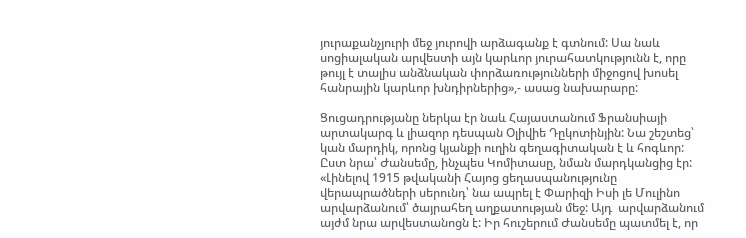յուրաքանչյուրի մեջ յուրովի արձագանք է գտնում: Սա նաև սոցիալական արվեստի այն կարևոր յուրահատկությունն է, որը թույլ է տալիս անձնական փորձառությունների միջոցով խոսել հանրային կարևոր խնդիրներից»,- ասաց նախարարը:

Ցուցադրությանը ներկա էր նաև Հայաստանում Ֆրանսիայի արտակարգ և լիազոր դեսպան Օլիվիե Դըկոտինյին: Նա շեշտեց՝ կան մարդիկ, որոնց կյանքի ուղին գեղագիտական է և հոգևոր: Ըստ նրա՝ Ժանսեմը, ինչպես Կոմիտասը, նման մարդկանցից էր: «Լինելով 1915 թվականի Հայոց ցեղասպանությունը վերապրածների սերունդ՝ նա ապրել է Փարիզի Իսի լե Մուլինո արվարձանում՝ ծայրահեղ աղքատության մեջ: Այդ  արվարձանում այժմ նրա արվեստանոցն է: Իր հուշերում Ժանսեմը պատմել է, որ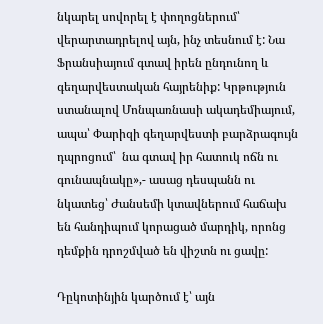նկարել սովորել է փողոցներում՝ վերարտադրելով այն, ինչ տեսնում է: Նա Ֆրանսիայում գտավ իրեն ընդունող և գեղարվեստական հայրենիք: Կրթություն ստանալով Մոնպառնասի ակադեմիայում, ապա՝ Փարիզի գեղարվեստի բարձրագույն դպրոցում՝  նա գտավ իր հատուկ ոճն ու գունապնակը»,- ասաց դեսպանն ու նկատեց՝ Ժանսեմի կտավներում հաճախ են հանդիպում կորացած մարդիկ, որոնց  դեմքին դրոշմված են վիշտն ու ցավը:

Դըկոտինյին կարծում է՝ այն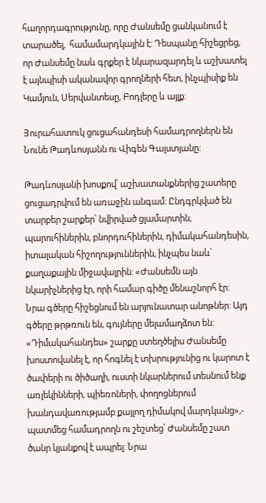հաղորդագրությունը, որը Ժանսեմը ցանկանում է տարածել,  համամարդկային է: Դեսպանը հիշեցրեց, որ Ժանսեմը նաև գրքեր է նկարազարդել և աշխատել է այնպիսի ականավոր գրողների հետ, ինչպիսիք են Կամյուն, Սերվանտեսը, Բոդլերը և այլք:

Յուրահատուկ ցուցահանդեսի համադրողներն են Նունե Թադևոսյանն ու Վիգեն Գալստյանը:

Թադևոսյանի խոսքով՝ աշխատանքներից շատերը ցուցադրվում են առաջին անգամ: Ընդգրկված են տարբեր շարքեր՝ նվիրված ցլամարտին, պարուհիներին, բնորդուհիներին, դիմակահանդեսին, իտալական հիշողություններին, ինչպես նաև՝ քաղաքային միջավայրին: «Ժանսեմն այն նկարիչներից էր, որի համար գիծը մենաշնորհ էր: Նրա գծերը հիշեցնում են արյունատար անոթներ: Այդ գծերը թրթռուն են, գույները մելամաղձոտ են: «Դիմակահանդես» շարքը ստեղծելիս Ժանսեմը խոստովանել է, որ հոգնել է տխրությունից ու կարոտ է ծափերի ու ծիծաղի, ուստի նկարներում տեսնում ենք առլեկինների, պիեռոների, փողոցներում  խանդավառությամբ քայլող դիմակով մարդկանց»,- պատմեց համադրողն ու շեշտեց՝ Ժանսեմը շատ ծանր կյանքով է ապրել: Նրա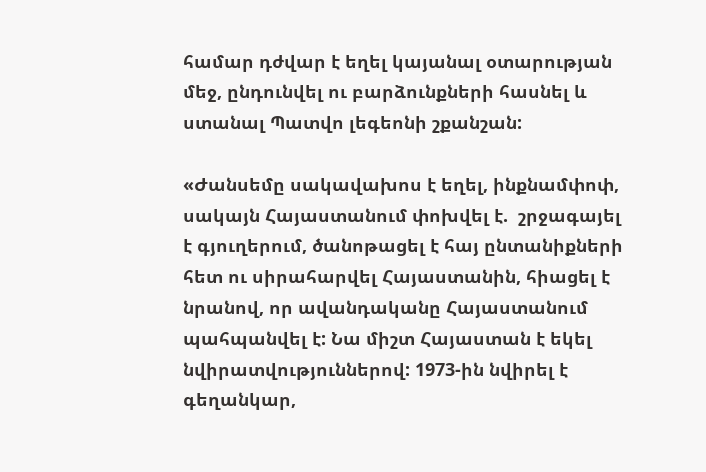համար դժվար է եղել կայանալ օտարության մեջ, ընդունվել ու բարձունքների հասնել և ստանալ Պատվո լեգեոնի շքանշան:

«Ժանսեմը սակավախոս է եղել, ինքնամփոփ, սակայն Հայաստանում փոխվել է.  շրջագայել է գյուղերում, ծանոթացել է հայ ընտանիքների հետ ու սիրահարվել Հայաստանին, հիացել է նրանով, որ ավանդականը Հայաստանում պահպանվել է: Նա միշտ Հայաստան է եկել նվիրատվություններով: 1973-ին նվիրել է գեղանկար,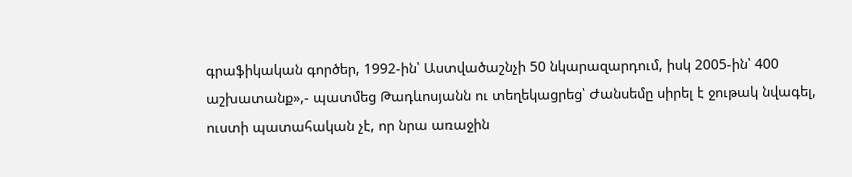գրաֆիկական գործեր, 1992-ին՝ Աստվածաշնչի 50 նկարազարդում, իսկ 2005-ին՝ 400 աշխատանք»,- պատմեց Թադևոսյանն ու տեղեկացրեց՝ Ժանսեմը սիրել է ջութակ նվագել, ուստի պատահական չէ, որ նրա առաջին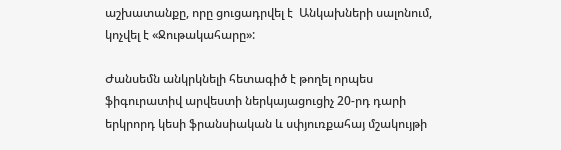աշխատանքը, որը ցուցադրվել է  Անկախների սալոնում, կոչվել է «Ջութակահարը»:

Ժանսեմն անկրկնելի հետագիծ է թողել որպես ֆիգուրատիվ արվեստի ներկայացուցիչ 20-րդ դարի երկրորդ կեսի ֆրանսիական և սփյուռքահայ մշակույթի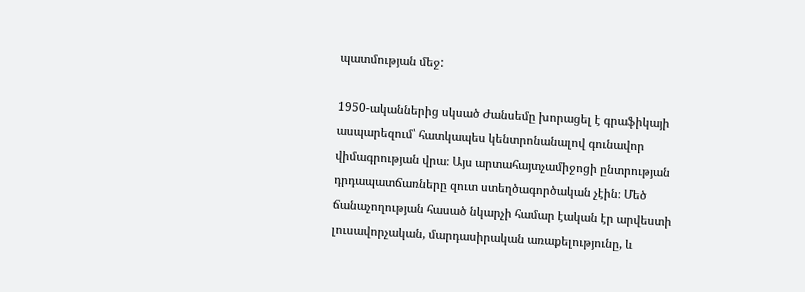պատմության մեջ:

1950-ականներից սկսած Ժանսեմը խորացել է գրաֆիկայի ասպարեզում՝ հատկապես կենտրոնանալով գունավոր վիմագրության վրա։ Այս արտահայտչամիջոցի ընտրության դրդապատճառները զուտ ստեղծագործական չէին։ Մեծ ճանաչողության հասած նկարչի համար էական էր արվեստի լուսավորչական, մարդասիրական առաքելությունը, և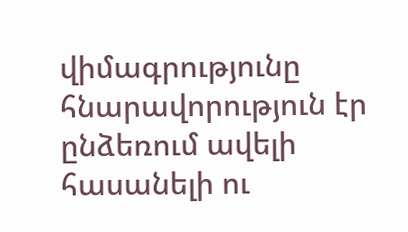վիմագրությունը հնարավորություն էր ընձեռում ավելի հասանելի ու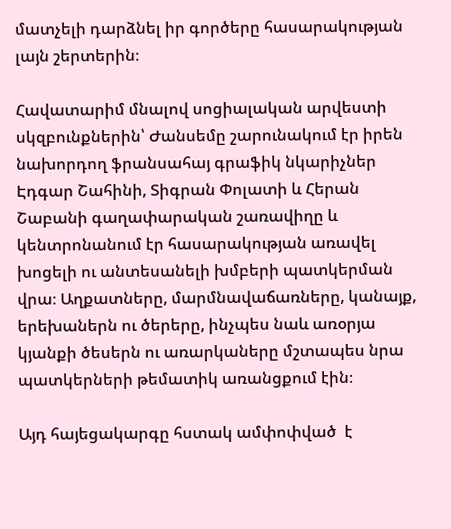մատչելի դարձնել իր գործերը հասարակության լայն շերտերին։

Հավատարիմ մնալով սոցիալական արվեստի սկզբունքներին՝ Ժանսեմը շարունակում էր իրեն նախորդող ֆրանսահայ գրաֆիկ նկարիչներ Էդգար Շահինի, Տիգրան Փոլատի և Հերան Շաբանի գաղափարական շառավիղը և կենտրոնանում էր հասարակության առավել խոցելի ու անտեսանելի խմբերի պատկերման վրա։ Աղքատները, մարմնավաճառները, կանայք, երեխաներն ու ծերերը, ինչպես նաև առօրյա կյանքի ծեսերն ու առարկաները մշտապես նրա պատկերների թեմատիկ առանցքում էին։

Այդ հայեցակարգը հստակ ամփոփված  է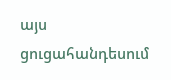այս ցուցահանդեսում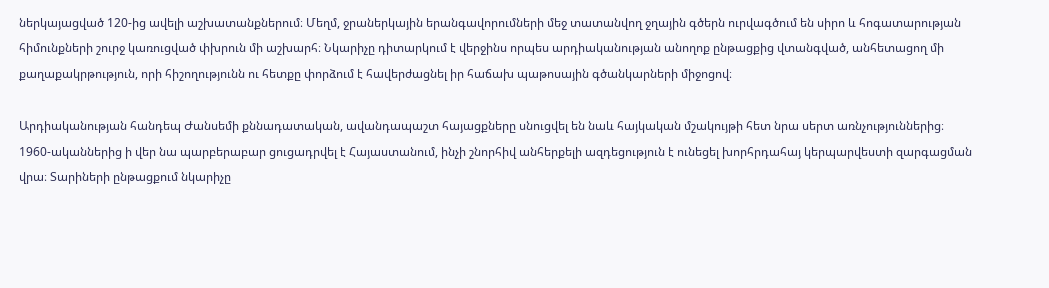ներկայացված 120-ից ավելի աշխատանքներում։ Մեղմ, ջրաներկային երանգավորումների մեջ տատանվող ջղային գծերն ուրվագծում են սիրո և հոգատարության հիմունքների շուրջ կառուցված փխրուն մի աշխարհ։ Նկարիչը դիտարկում է վերջինս որպես արդիականության անողոք ընթացքից վտանգված, անհետացող մի քաղաքակրթություն, որի հիշողությունն ու հետքը փորձում է հավերժացնել իր հաճախ պաթոսային գծանկարների միջոցով։

Արդիականության հանդեպ Ժանսեմի քննադատական, ավանդապաշտ հայացքները սնուցվել են նաև հայկական մշակույթի հետ նրա սերտ առնչություններից։ 1960-ականներից ի վեր նա պարբերաբար ցուցադրվել է Հայաստանում, ինչի շնորհիվ անհերքելի ազդեցություն է ունեցել խորհրդահայ կերպարվեստի զարգացման վրա։ Տարիների ընթացքում նկարիչը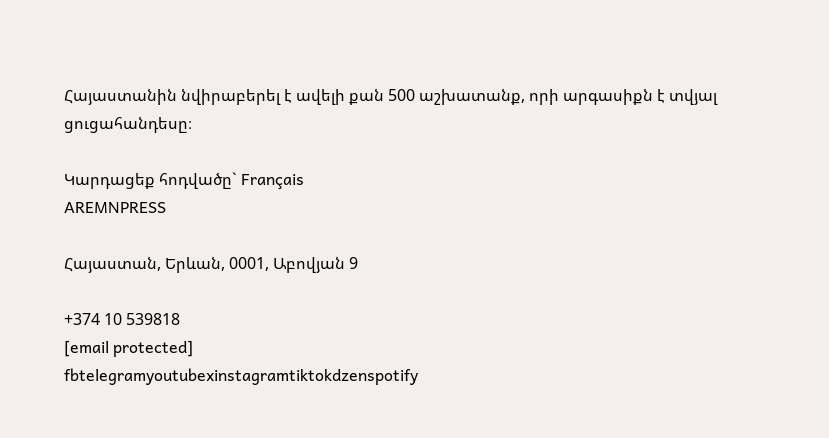Հայաստանին նվիրաբերել է ավելի քան 500 աշխատանք, որի արգասիքն է տվյալ ցուցահանդեսը։

Կարդացեք հոդվածը` Français
AREMNPRESS

Հայաստան, Երևան, 0001, Աբովյան 9

+374 10 539818
[email protected]
fbtelegramyoutubexinstagramtiktokdzenspotify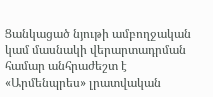Ցանկացած նյութի ամբողջական կամ մասնակի վերարտադրման համար անհրաժեշտ է «Արմենպրես» լրատվական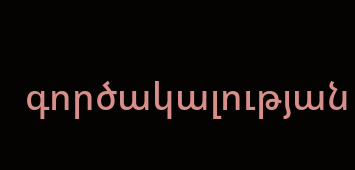գործակալության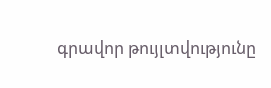գրավոր թույլտվությունը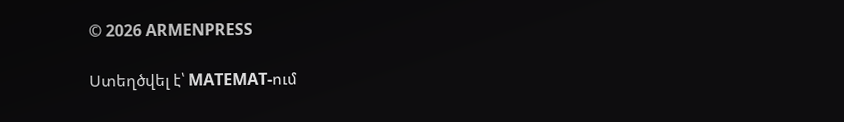© 2026 ARMENPRESS

Ստեղծվել է՝ MATEMAT-ում